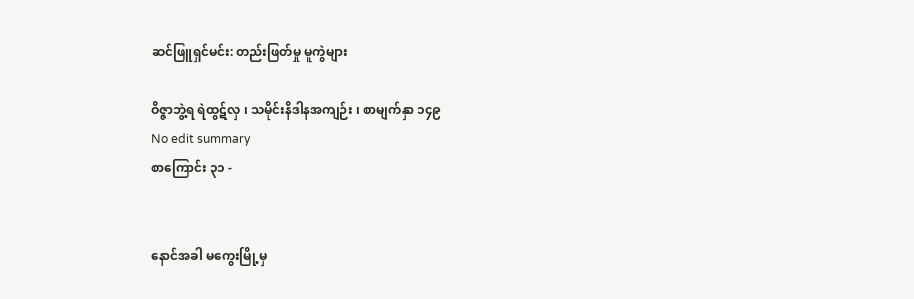ဆင်ဖြူရှင်မင်း: တည်းဖြတ်မှု မူကွဲများ

ဝိဇ္ဇာဘွဲ့ရ ရဲထွဋ်လှ ၊ သမိုင်းနိဒါနအကျဉ်း ၊ စာမျက်နှာ ၁၄၉
No edit summary
စာကြောင်း ၃၁ -


နောင်အခါ မကွေးမြို့မှ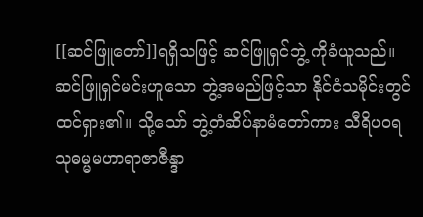[[ဆင်ဖြူတော်]]ရရှိသဖြင့် ဆင်ဖြူရှင်ဘွဲ့ ကိုခံယူသည်။ ဆင်ဖြူရှင်မင်းဟူသော ဘွဲ့အမည်ဖြင့်သာ နိုင်ငံသမိုင်းတွင် ထင်ရှား၏။ သို့သော် ဘွဲ့တံဆိပ်နာမံတော်ကား သီရိပဝရသုဓမ္မမဟာရာဇာဇီန္ဒာ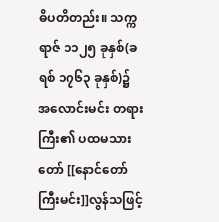ဓိပတိတည်း။ သက္ကရာဇ် ၁၁၂၅ ခုနှစ်(ခရစ် ၁၇၆၃ ခုနှစ်)၌ အလောင်းမင်း တရားကြီး၏ ပထမသားတော် [[နောင်တော်ကြီးမင်း]]လွန်သဖြင့်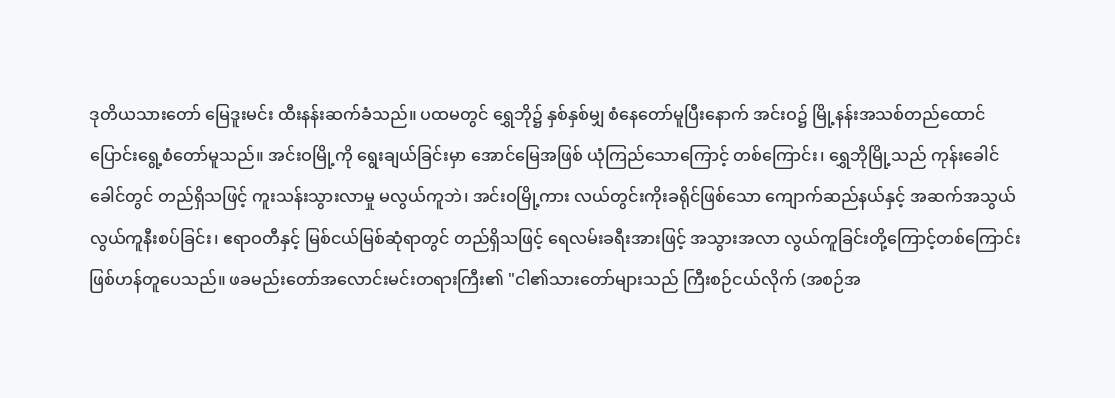ဒုတိယသားတော် မြေဒူးမင်း ထီးနန်းဆက်ခံသည်။ ပထမတွင် ရွှေဘို၌ နှစ်နှစ်မျှ စံနေတော်မူပြီးနောက် အင်းဝ၌ မြို့နန်းအသစ်တည်ထောင် ပြောင်းရွေ့စံတော်မူသည်။ အင်းဝမြို့ကို ရွေးချယ်ခြင်းမှာ အောင်မြေအဖြစ် ယုံကြည်သောကြောင့် တစ်ကြောင်း၊ ရွှေဘိုမြို့သည် ကုန်းခေါင်ခေါင်တွင် တည်ရှိသဖြင့် ကူးသန်းသွားလာမှု မလွယ်ကူဘဲ၊ အင်းဝမြို့ကား လယ်တွင်းကိုးခရိုင်ဖြစ်သော ကျောက်ဆည်နယ်နှင့် အဆက်အသွယ်လွယ်ကူနီးစပ်ခြင်း၊ ဧရာဝတီနှင့် မြစ်ငယ်မြစ်ဆုံရာတွင် တည်ရှိသဖြင့် ရေလမ်းခရီးအားဖြင့် အသွားအလာ လွယ်ကူခြင်းတို့ကြောင့်တစ်ကြောင်း ဖြစ်ဟန်တူပေသည်။ ဖခမည်းတော်အလောင်းမင်းတရားကြီး၏ "ငါ၏သားတော်များသည် ကြီးစဉ်ငယ်လိုက် (အစဉ်အ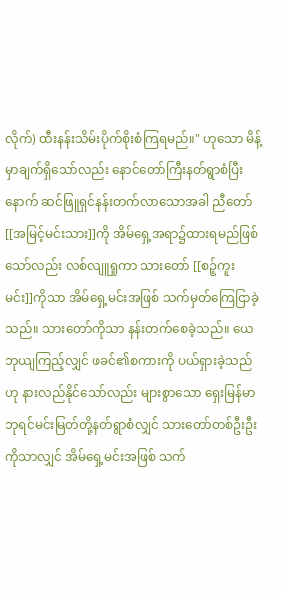လိုက်) ထီးနန်းသိမ်းပိုက်စိုးစံကြရမည်။" ဟုသော မိန့်မှာချက်ရှိသော်လည်း နောင်တော်ကြီးနတ်ရွာစံပြီးနောက် ဆင်ဖြူရှင်နန်းတက်လာသောအခါ ညီတော်[[အမြင့်မင်းသား]]ကို အိမ်ရှေ့အရာ၌ထားရမည်ဖြစ်သော်လည်း လစ်လျူရှုကာ သားတော် [[စဉ့်ကူးမင်း]]ကိုသာ အိမ်ရှေ့မင်းအဖြစ် သက်မှတ်ကြေငြာခဲ့သည်။ သားတော်ကိုသာ နန်းတက်စေခဲ့သည်။ ယေဘုယျကြည့်လျှင် ဖခင်၏စကားကို ပယ်ရှားခဲ့သည်ဟု နားလည်နိုင်သော်လည်း များစွာသော ရှေးမြန်မာဘုရင်မင်းမြတ်တို့နတ်ရွာစံလျှင် သားတော်တစ်ဦးဦးကိုသာလျှင် အိမ်ရှေ့မင်းအဖြစ် သက်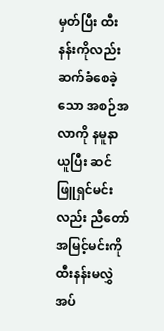မှတ်ပြီး ထီးနန်းကိုလည်း ဆက်ခံစေခဲ့သော အစဉ်အလာကို နမူနာယူပြီး ဆင်ဖြူရှင်မင်းလည်း ညီတော်အမြင့်မင်းကို ထီးနန်းမလွှဲအပ်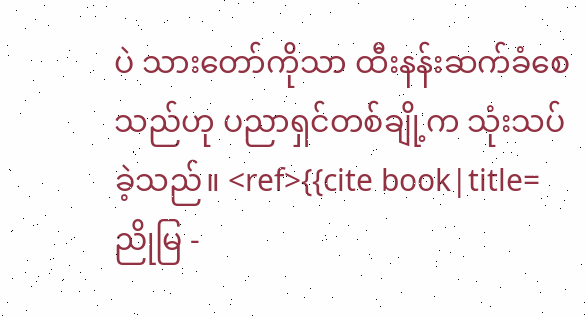ပဲ သားတော်ကိုသာ ထီးနန်းဆက်ခံစေသည်ဟု ပညာရှင်တစ်ချို့က သုံးသပ်ခဲ့သည်။ <ref>{{cite book|title=ညိုမြ -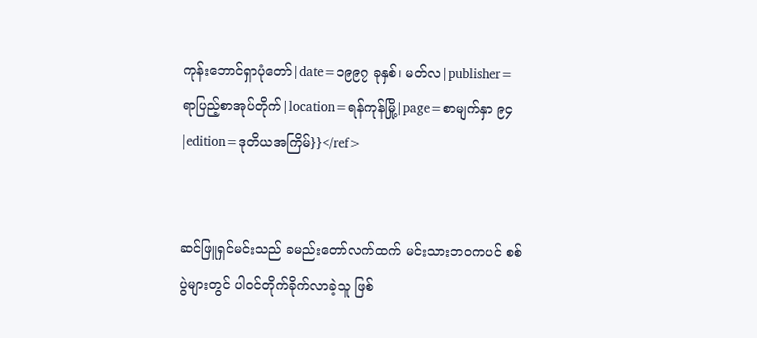ကုန်းဘောင်ရှာပုံတော်|date=၁၉၉၇ ခုနှစ်၊ မတ်လ|publisher=ရာပြည့်စာအုပ်တိုက်|location=ရန်ကုန်မြို့|page=စာမျက်နှာ ၉၄|edition=ဒုတိယအကြိမ်}}</ref>


ဆင်ဖြူရှင်မင်းသည် ခမည်းတော်လက်ထက် မင်းသားဘဝကပင် စစ်ပွဲများတွင် ပါဝင်တိုက်ခိုက်လာခဲ့သူ ဖြစ်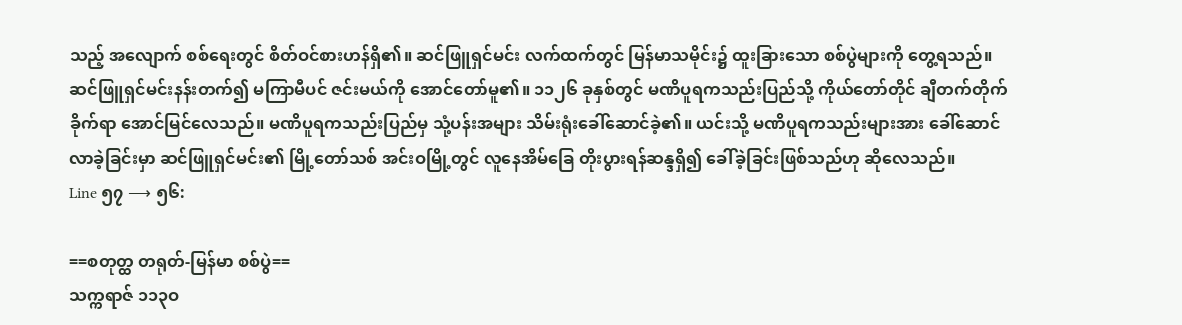သည့် အလျောက် စစ်ရေးတွင် စိတ်ဝင်စားဟန်ရှိ၏။ ဆင်ဖြူရှင်မင်း လက်ထက်တွင် မြန်မာသမိုင်း၌ ထူးခြားသော စစ်ပွဲများကို တွေ့ရသည်။ ဆင်ဖြူရှင်မင်းနန်းတက်၍ မကြာမီပင် ဇင်းမယ်ကို အောင်တော်မူ၏။ ၁၁၂၆ ခုနှစ်တွင် မဏိပူရကသည်းပြည်သို့ ကိုယ်တော်တိုင် ချီတက်တိုက်ခိုက်ရာ အောင်မြင်လေသည်။ မဏိပူရကသည်းပြည်မှ သုံ့ပန်းအများ သိမ်းရုံးခေါ်ဆောင်ခဲ့၏။ ယင်းသို့ မဏိပူရကသည်းများအား ခေါ်ဆောင်လာခဲ့ခြင်းမှာ ဆင်ဖြူရှင်မင်း၏ မြို့တော်သစ် အင်းဝမြို့တွင် လူနေအိမ်ခြေ တိုးပွားရန်ဆန္ဒရှိ၍ ခေါ်ခဲ့ခြင်းဖြစ်သည်ဟု ဆိုလေသည်။
Line ၅၇ ⟶ ၅၆:

==စတုတ္ထ တရုတ်-မြန်မာ စစ်ပွဲ==
သက္ကရာဇ် ၁၁၃ဝ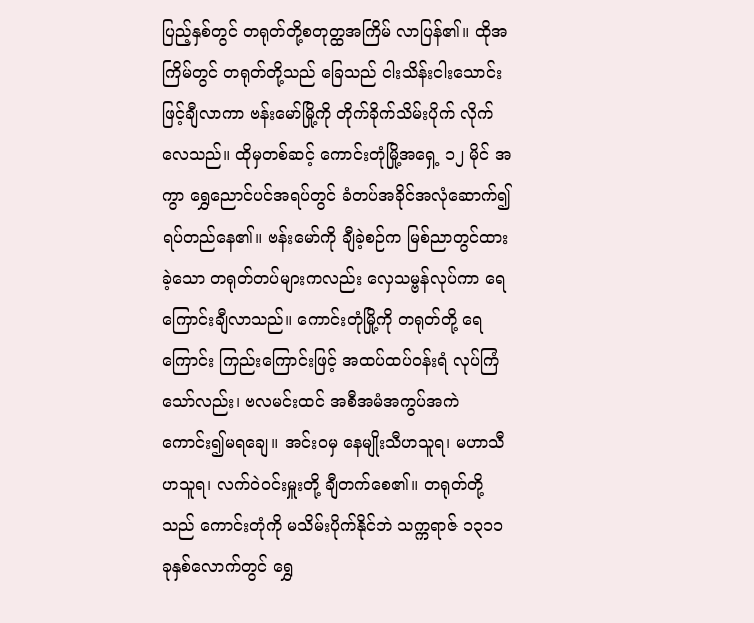ပြည့်နှစ်တွင် တရုတ်တို့စတုတ္ထအကြိမ် လာပြန်၏။ ထိုအကြိမ်တွင် တရုတ်တို့သည် ခြေသည် ငါးသိန်းငါးသောင်းဖြင့်ချီလာကာ ဗန်းမော်မြို့ကို တိုက်ခိုက်သိမ်းပိုက် လိုက်လေသည်။ ထိုမှတစ်ဆင့် ကောင်းတုံမြို့အရှေ့ ၁၂ မိုင် အကွာ ရွှေညောင်ပင်အရပ်တွင် ခံတပ်အခိုင်အလုံဆောက်၍ ရပ်တည်နေ၏။ ဗန်းမော်ကို ချီခဲ့စဉ်က မြစ်ညာတွင်ထားခဲ့သော တရုတ်တပ်များကလည်း လှေသမ္ဗန်လုပ်ကာ ရေကြောင်းချီလာသည်။ ကောင်းတုံမြို့ကို တရုတ်တို့ ရေကြောင်း ကြည်းကြောင်းဖြင့် အထပ်ထပ်ဝန်းရံ လုပ်ကြံသော်လည်း၊ ဗလမင်းထင် အစီအမံအကွပ်အကဲ ကောင်း၍မရချေ။ အင်းဝမှ နေမျိုးသီဟသူရ၊ မဟာသီဟသူရ၊ လက်ဝဲဝင်းမှူးတို့ ချီတက်စေ၏။ တရုတ်တို့သည် ကောင်းတုံကို မသိမ်းပိုက်နိုင်ဘဲ သက္ကရာဇ် ၁၃၁၁ ခုနှစ်လောက်တွင် ရွှေ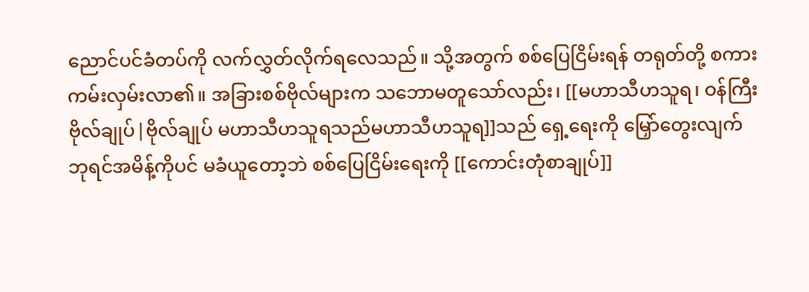ညောင်ပင်ခံတပ်ကို လက်လွှတ်လိုက်ရလေသည်။ သို့အတွက် စစ်ပြေငြိမ်းရန် တရုတ်တို့ စကားကမ်းလှမ်းလာ၏။ အခြားစစ်ဗိုလ်များက သဘောမတူသော်လည်း၊ [[မဟာသီဟသူရ၊ ဝန်ကြီးဗိုလ်ချုပ်|ဗိုလ်ချုပ် မဟာသီဟသူရသည်မဟာသီဟသူရ]]သည် ရှေ့ရေးကို မြှော်တွေးလျက် ဘုရင်အမိန့်ကိုပင် မခံယူတော့ဘဲ စစ်ပြေငြိမ်းရေးကို [[ကောင်းတုံစာချုပ်]]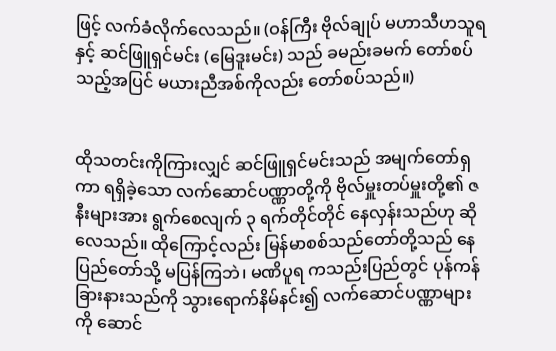ဖြင့် လက်ခံလိုက်လေသည်။ (ဝန်ကြီး ဗိုလ်ချုပ် မဟာသီဟသူရနှင့် ဆင်ဖြူရှင်မင်း (မြေဒူးမင်း) သည် ခမည်းခမက် တော်စပ်သည့်အပြင် မယားညီအစ်ကိုလည်း တော်စပ်သည်။)


ထိုသတင်းကိုကြားလျှင် ဆင်ဖြူရှင်မင်းသည် အမျက်တော်ရှကာ ရရှိခဲ့သော လက်ဆောင်ပဏ္ဏာတို့ကို ဗိုလ်မှူးတပ်မှူးတို့၏ ဇနီးများအား ရွက်စေလျက် ၃ ရက်တိုင်တိုင် နေလှန်းသည်ဟု ဆိုလေသည်။ ထိုကြောင့်လည်း မြန်မာစစ်သည်တော်တို့သည် နေပြည်တော်သို့ မပြန်ကြဘဲ၊ မဏိပူရ ကသည်းပြည်တွင် ပုန်ကန်ခြားနားသည်ကို သွားရောက်နိမ်နင်း၍ လက်ဆောင်ပဏ္ဏာများကို ဆောင်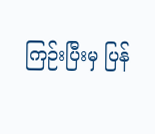ကြဉ်းပြီးမှ ပြန်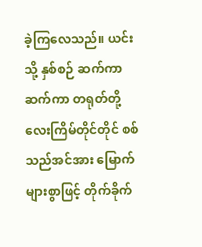ခဲ့ကြလေသည်။ ယင်းသို့ နှစ်စဉ် ဆက်ကာဆက်ကာ တရုတ်တို့ လေးကြိမ်တိုင်တိုင် စစ်သည်အင်အား မြောက်များစွာဖြင့် တိုက်ခိုက်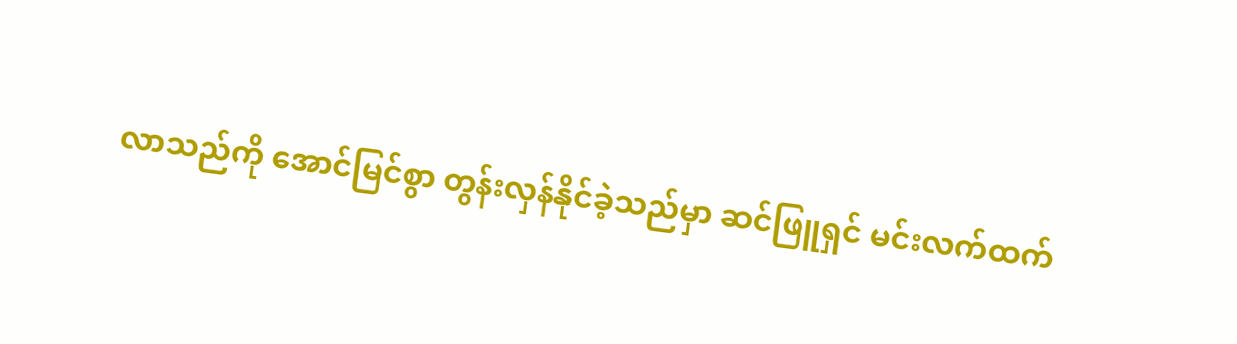လာသည်ကို အောင်မြင်စွာ တွန်းလှန်နိုင်ခဲ့သည်မှာ ဆင်ဖြူရှင် မင်းလက်ထက်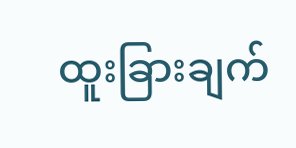ထူးခြားချက်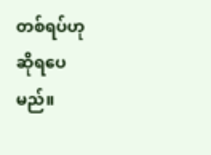တစ်ရပ်ဟု ဆိုရပေမည်။